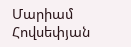Մարիամ Հովսեփյան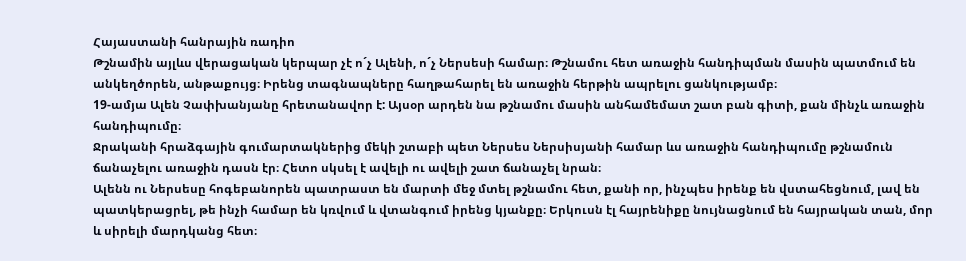Հայաստանի հանրային ռադիո
Թշնամին այլևս վերացական կերպար չէ ո´չ Ալենի, ո´չ Ներսեսի համար։ Թշնամու հետ առաջին հանդիպման մասին պատմում են անկեղծորեն, անթաքույց։ Իրենց տագնապները հաղթահարել են առաջին հերթին ապրելու ցանկությամբ։
19-ամյա Ալեն Չափխանյանը հրետանավոր է: Այսօր արդեն նա թշնամու մասին անհամեմատ շատ բան գիտի, քան մինչև առաջին հանդիպումը։
Ջրականի հրաձգային գումարտակներից մեկի շտաբի պետ Ներսես Ներսիսյանի համար ևս առաջին հանդիպումը թշնամուն ճանաչելու առաջին դասն էր։ Հետո սկսել է ավելի ու ավելի շատ ճանաչել նրան։
Ալենն ու Ներսեսը հոգեբանորեն պատրաստ են մարտի մեջ մտել թշնամու հետ, քանի որ, ինչպես իրենք են վստահեցնում, լավ են պատկերացրել, թե ինչի համար են կռվում և վտանգում իրենց կյանքը։ Երկուսն էլ հայրենիքը նույնացնում են հայրական տան, մոր և սիրելի մարդկանց հետ։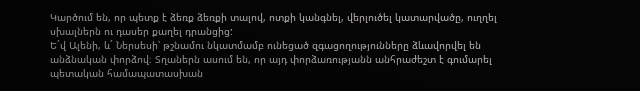Կարծում են, որ պետք է ձեռք ձեռքի տալով, ոտքի կանգնել, վերլուծել կատարվածը, ուղղել սխալներն ու դասեր քաղել դրանցից:
Ե´վ Ալենի, և´ Ներսեսի՝ թշնամու նկատմամբ ունեցած զգացողությունները ձևավորվել են անձնական փորձով։ Տղաներն ասում են, որ այդ փորձառությանն անհրաժեշտ է գումարել պետական համապատասխան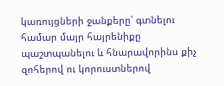կառույցների ջանքերը՝ գտնելու համար մայր հայրենիքը պաշտպանելու և հնարավորինս քիչ զոհերով ու կորուստներով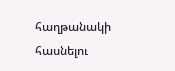հաղթանակի հասնելու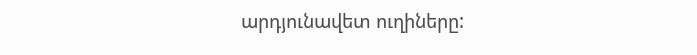արդյունավետ ուղիները: